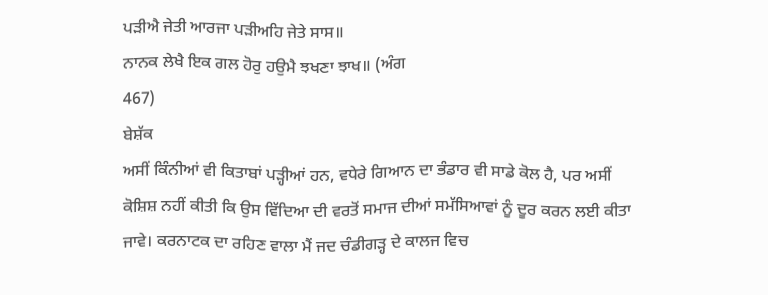ਪੜੀਐ ਜੇਤੀ ਆਰਜਾ ਪੜੀਅਹਿ ਜੇਤੇ ਸਾਸ॥
ਨਾਨਕ ਲੇਖੈ ਇਕ ਗਲ ਹੋਰੁ ਹਉਮੈ ਝਖਣਾ ਝਾਖ॥ (ਅੰਗ
467)
ਬੇਸ਼ੱਕ
ਅਸੀਂ ਕਿੰਨੀਆਂ ਵੀ ਕਿਤਾਬਾਂ ਪੜ੍ਹੀਆਂ ਹਨ, ਵਧੇਰੇ ਗਿਆਨ ਦਾ ਭੰਡਾਰ ਵੀ ਸਾਡੇ ਕੋਲ ਹੈ, ਪਰ ਅਸੀਂ
ਕੋਸ਼ਿਸ਼ ਨਹੀਂ ਕੀਤੀ ਕਿ ਉਸ ਵਿੱਦਿਆ ਦੀ ਵਰਤੋਂ ਸਮਾਜ ਦੀਆਂ ਸਮੱਸਿਆਵਾਂ ਨੂੰ ਦੂਰ ਕਰਨ ਲਈ ਕੀਤਾ
ਜਾਵੇ। ਕਰਨਾਟਕ ਦਾ ਰਹਿਣ ਵਾਲਾ ਮੈਂ ਜਦ ਚੰਡੀਗੜ੍ਹ ਦੇ ਕਾਲਜ ਵਿਚ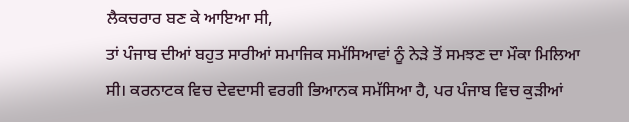ਲੈਕਚਰਾਰ ਬਣ ਕੇ ਆਇਆ ਸੀ,
ਤਾਂ ਪੰਜਾਬ ਦੀਆਂ ਬਹੁਤ ਸਾਰੀਆਂ ਸਮਾਜਿਕ ਸਮੱਸਿਆਵਾਂ ਨੂੰ ਨੇੜੇ ਤੋਂ ਸਮਝਣ ਦਾ ਮੌਕਾ ਮਿਲਿਆ
ਸੀ। ਕਰਨਾਟਕ ਵਿਚ ਦੇਵਦਾਸੀ ਵਰਗੀ ਭਿਆਨਕ ਸਮੱਸਿਆ ਹੈ, ਪਰ ਪੰਜਾਬ ਵਿਚ ਕੁੜੀਆਂ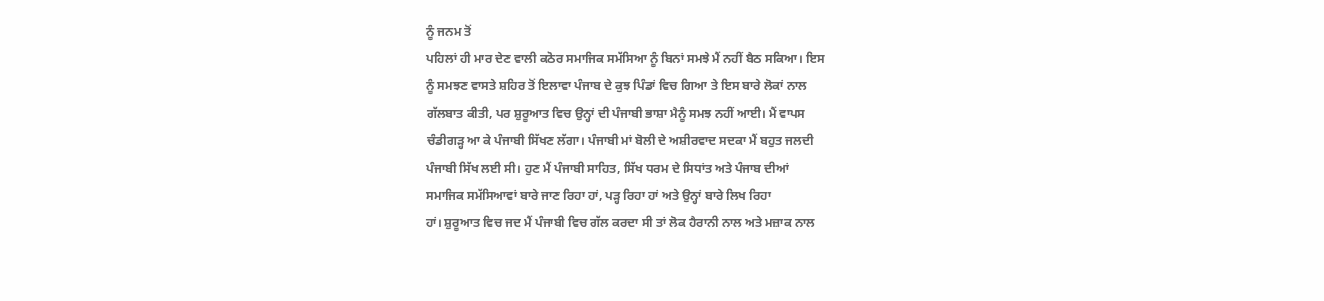ਨੂੰ ਜਨਮ ਤੋਂ
ਪਹਿਲਾਂ ਹੀ ਮਾਰ ਦੇਣ ਵਾਲੀ ਕਠੋਰ ਸਮਾਜਿਕ ਸਮੱਸਿਆ ਨੂੰ ਬਿਨਾਂ ਸਮਝੇ ਮੈਂ ਨਹੀਂ ਬੈਠ ਸਕਿਆ। ਇਸ
ਨੂੰ ਸਮਝਣ ਵਾਸਤੇ ਸ਼ਹਿਰ ਤੋਂ ਇਲਾਵਾ ਪੰਜਾਬ ਦੇ ਕੁਝ ਪਿੰਡਾਂ ਵਿਚ ਗਿਆ ਤੇ ਇਸ ਬਾਰੇ ਲੋਕਾਂ ਨਾਲ
ਗੱਲਬਾਤ ਕੀਤੀ, ਪਰ ਸ਼ੁਰੂਆਤ ਵਿਚ ਉਨ੍ਹਾਂ ਦੀ ਪੰਜਾਬੀ ਭਾਸ਼ਾ ਮੈਨੂੰ ਸਮਝ ਨਹੀਂ ਆਈ। ਮੈਂ ਵਾਪਸ
ਚੰਡੀਗੜ੍ਹ ਆ ਕੇ ਪੰਜਾਬੀ ਸਿੱਖਣ ਲੱਗਾ। ਪੰਜਾਬੀ ਮਾਂ ਬੋਲੀ ਦੇ ਅਸ਼ੀਰਵਾਦ ਸਦਕਾ ਮੈਂ ਬਹੁਤ ਜਲਦੀ
ਪੰਜਾਬੀ ਸਿੱਖ ਲਈ ਸੀ। ਹੁਣ ਮੈਂ ਪੰਜਾਬੀ ਸਾਹਿਤ, ਸਿੱਖ ਧਰਮ ਦੇ ਸਿਧਾਂਤ ਅਤੇ ਪੰਜਾਬ ਦੀਆਂ
ਸਮਾਜਿਕ ਸਮੱਸਿਆਵਾਂ ਬਾਰੇ ਜਾਣ ਰਿਹਾ ਹਾਂ, ਪੜ੍ਹ ਰਿਹਾ ਹਾਂ ਅਤੇ ਉਨ੍ਹਾਂ ਬਾਰੇ ਲਿਖ ਰਿਹਾ
ਹਾਂ। ਸ਼ੁਰੂਆਤ ਵਿਚ ਜਦ ਮੈਂ ਪੰਜਾਬੀ ਵਿਚ ਗੱਲ ਕਰਦਾ ਸੀ ਤਾਂ ਲੋਕ ਹੈਰਾਨੀ ਨਾਲ ਅਤੇ ਮਜ਼ਾਕ ਨਾਲ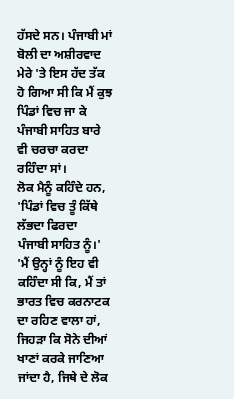ਹੱਸਦੇ ਸਨ। ਪੰਜਾਬੀ ਮਾਂ ਬੋਲੀ ਦਾ ਅਸ਼ੀਰਵਾਦ ਮੇਰੇ 'ਤੇ ਇਸ ਹੱਦ ਤੱਕ ਹੋ ਗਿਆ ਸੀ ਕਿ ਮੈਂ ਕੁਝ
ਪਿੰਡਾਂ ਵਿਚ ਜਾ ਕੇ ਪੰਜਾਬੀ ਸਾਹਿਤ ਬਾਰੇ ਵੀ ਚਰਚਾ ਕਰਦਾ ਰਹਿੰਦਾ ਸਾਂ।
ਲੋਕ ਮੈਨੂੰ ਕਹਿੰਦੇ ਹਨ, 'ਪਿੰਡਾਂ ਵਿਚ ਤੂੰ ਕਿੱਥੇ ਲੱਭਦਾ ਫਿਰਦਾ
ਪੰਜਾਬੀ ਸਾਹਿਤ ਨੂੰ।' 'ਮੈਂ ਉਨ੍ਹਾਂ ਨੂੰ ਇਹ ਵੀ ਕਹਿੰਦਾ ਸੀ ਕਿ, ਮੈਂ ਤਾਂ ਭਾਰਤ ਵਿਚ ਕਰਨਾਟਕ
ਦਾ ਰਹਿਣ ਵਾਲਾ ਹਾਂ, ਜਿਹੜਾ ਕਿ ਸੋਨੇ ਦੀਆਂ ਖਾਣਾਂ ਕਰਕੇ ਜਾਣਿਆ ਜਾਂਦਾ ਹੈ, ਜਿਥੇ ਦੇ ਲੋਕ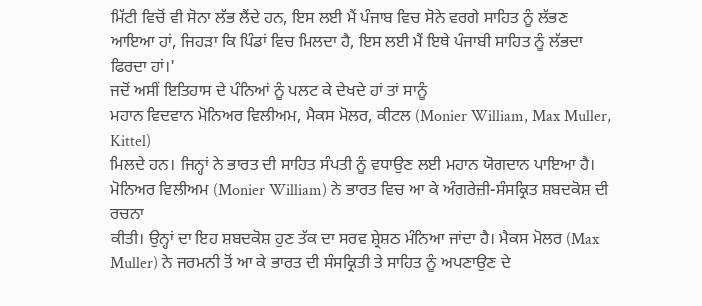ਮਿੱਟੀ ਵਿਚੋਂ ਵੀ ਸੋਨਾ ਲੱਭ ਲੈਂਦੇ ਹਨ, ਇਸ ਲਈ ਮੈਂ ਪੰਜਾਬ ਵਿਚ ਸੋਨੇ ਵਰਗੇ ਸਾਹਿਤ ਨੂੰ ਲੱਭਣ
ਆਇਆ ਹਾਂ, ਜਿਹੜਾ ਕਿ ਪਿੰਡਾਂ ਵਿਚ ਮਿਲਦਾ ਹੈ, ਇਸ ਲਈ ਮੈਂ ਇਥੇ ਪੰਜਾਬੀ ਸਾਹਿਤ ਨੂੰ ਲੱਭਦਾ
ਫਿਰਦਾ ਹਾਂ।'
ਜਦੋਂ ਅਸੀਂ ਇਤਿਹਾਸ ਦੇ ਪੰਨਿਆਂ ਨੂੰ ਪਲਟ ਕੇ ਦੇਖਦੇ ਹਾਂ ਤਾਂ ਸਾਨੂੰ
ਮਹਾਨ ਵਿਦਵਾਨ ਮੋਨਿਅਰ ਵਿਲੀਅਮ, ਮੈਕਸ ਮੋਲਰ, ਕੀਟਲ (Monier William, Max Muller, Kittel)
ਮਿਲਦੇ ਹਨ। ਜਿਨ੍ਹਾਂ ਨੇ ਭਾਰਤ ਦੀ ਸਾਹਿਤ ਸੰਪਤੀ ਨੂੰ ਵਧਾਉਣ ਲਈ ਮਹਾਨ ਯੋਗਦਾਨ ਪਾਇਆ ਹੈ।
ਮੋਨਿਅਰ ਵਿਲੀਅਮ (Monier William) ਨੇ ਭਾਰਤ ਵਿਚ ਆ ਕੇ ਅੰਗਰੇਜ਼ੀ-ਸੰਸਕ੍ਰਿਤ ਸ਼ਬਦਕੋਸ਼ ਦੀ ਰਚਨਾ
ਕੀਤੀ। ਉਨ੍ਹਾਂ ਦਾ ਇਹ ਸ਼ਬਦਕੋਸ਼ ਹੁਣ ਤੱਕ ਦਾ ਸਰਵ ਸ਼੍ਰੇਸ਼ਠ ਮੰਨਿਆ ਜਾਂਦਾ ਹੈ। ਮੈਕਸ ਮੋਲਰ (Max
Muller) ਨੇ ਜਰਮਨੀ ਤੋਂ ਆ ਕੇ ਭਾਰਤ ਦੀ ਸੰਸਕ੍ਰਿਤੀ ਤੇ ਸਾਹਿਤ ਨੂੰ ਅਪਣਾਉਣ ਦੇ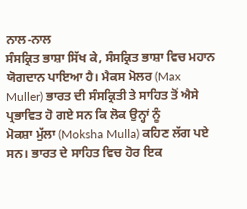ਨਾਲ-ਨਾਲ
ਸੰਸਕ੍ਰਿਤ ਭਾਸ਼ਾ ਸਿੱਖ ਕੇ, ਸੰਸਕ੍ਰਿਤ ਭਾਸ਼ਾ ਵਿਚ ਮਹਾਨ ਯੋਗਦਾਨ ਪਾਇਆ ਹੈ। ਮੈਕਸ ਮੋਲਰ (Max
Muller) ਭਾਰਤ ਦੀ ਸੰਸਕ੍ਰਿਤੀ ਤੇ ਸਾਹਿਤ ਤੋਂ ਐਸੇ ਪ੍ਰਭਾਵਿਤ ਹੋ ਗਏ ਸਨ ਕਿ ਲੋਕ ਉਨ੍ਹਾਂ ਨੂੰ
ਮੋਕਸ਼ਾ ਮੁੱਲਾ (Moksha Mulla) ਕਹਿਣ ਲੱਗ ਪਏ ਸਨ। ਭਾਰਤ ਦੇ ਸਾਹਿਤ ਵਿਚ ਹੋਰ ਇਕ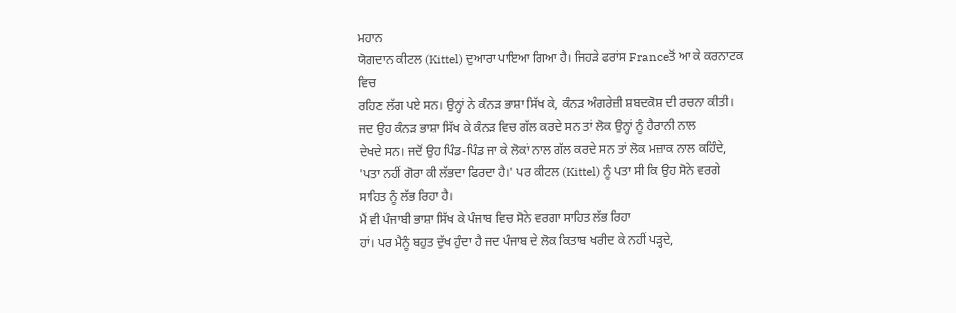ਮਹਾਨ
ਯੋਗਦਾਨ ਕੀਟਲ (Kittel) ਦੁਆਰਾ ਪਾਇਆ ਗਿਆ ਹੈ। ਜਿਹੜੇ ਫਰਾਂਸ Franceਤੋਂ ਆ ਕੇ ਕਰਨਾਟਕ ਵਿਚ
ਰਹਿਣ ਲੱਗ ਪਏ ਸਨ। ਉਨ੍ਹਾਂ ਨੇ ਕੰਨੜ ਭਾਸ਼ਾ ਸਿੱਖ ਕੇ, ਕੰਨੜ ਅੰਗਰੇਜ਼ੀ ਸ਼ਬਦਕੋਸ਼ ਦੀ ਰਚਨਾ ਕੀਤੀ।
ਜਦ ਉਹ ਕੰਨੜ ਭਾਸ਼ਾ ਸਿੱਖ ਕੇ ਕੰਨੜ ਵਿਚ ਗੱਲ ਕਰਦੇ ਸਨ ਤਾਂ ਲੋਕ ਉਨ੍ਹਾਂ ਨੂੰ ਹੈਰਾਨੀ ਨਾਲ
ਦੇਖਦੇ ਸਨ। ਜਦੋਂ ਉਹ ਪਿੰਡ-ਪਿੰਡ ਜਾ ਕੇ ਲੋਕਾਂ ਨਾਲ ਗੱਲ ਕਰਦੇ ਸਨ ਤਾਂ ਲੋਕ ਮਜ਼ਾਕ ਨਾਲ ਕਹਿੰਦੇ,
'ਪਤਾ ਨਹੀਂ ਗੋਰਾ ਕੀ ਲੱਭਦਾ ਫਿਰਦਾ ਹੈ।' ਪਰ ਕੀਟਲ (Kittel) ਨੂੰ ਪਤਾ ਸੀ ਕਿ ਉਹ ਸੋਨੇ ਵਰਗੇ
ਸਾਹਿਤ ਨੂੰ ਲੱਭ ਰਿਹਾ ਹੈ।
ਮੈਂ ਵੀ ਪੰਜਾਬੀ ਭਾਸ਼ਾ ਸਿੱਖ ਕੇ ਪੰਜਾਬ ਵਿਚ ਸੋਨੇ ਵਰਗਾ ਸਾਹਿਤ ਲੱਭ ਰਿਹਾ
ਹਾਂ। ਪਰ ਮੈਨੂੰ ਬਹੁਤ ਦੁੱਖ ਹੁੰਦਾ ਹੈ ਜਦ ਪੰਜਾਬ ਦੇ ਲੋਕ ਕਿਤਾਬ ਖਰੀਦ ਕੇ ਨਹੀਂ ਪੜ੍ਹਦੇ,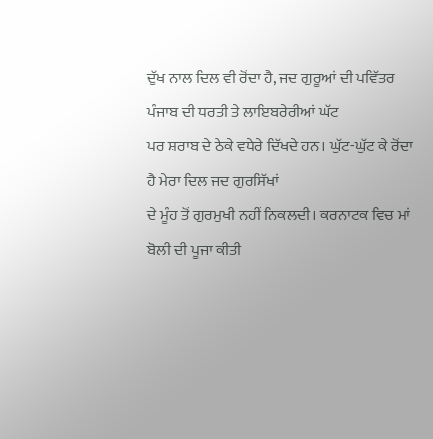ਦੁੱਖ ਨਾਲ ਦਿਲ ਵੀ ਰੋਂਦਾ ਹੈ, ਜਦ ਗੁਰੂਆਂ ਦੀ ਪਵਿੱਤਰ ਪੰਜਾਬ ਦੀ ਧਰਤੀ ਤੇ ਲਾਇਬਰੇਰੀਆਂ ਘੱਟ
ਪਰ ਸ਼ਰਾਬ ਦੇ ਠੇਕੇ ਵਧੇਰੇ ਦਿੱਖਦੇ ਹਨ। ਘੁੱਟ-ਘੁੱਟ ਕੇ ਰੋਂਦਾ ਹੈ ਮੇਰਾ ਦਿਲ ਜਦ ਗੁਰਸਿੱਖਾਂ
ਦੇ ਮੂੰਹ ਤੋਂ ਗੁਰਮੁਖੀ ਨਹੀਂ ਨਿਕਲਦੀ। ਕਰਨਾਟਕ ਵਿਚ ਮਾਂ ਬੋਲੀ ਦੀ ਪੂਜਾ ਕੀਤੀ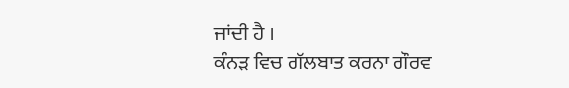ਜਾਂਦੀ ਹੈ ।
ਕੰਨੜ ਵਿਚ ਗੱਲਬਾਤ ਕਰਨਾ ਗੌਰਵ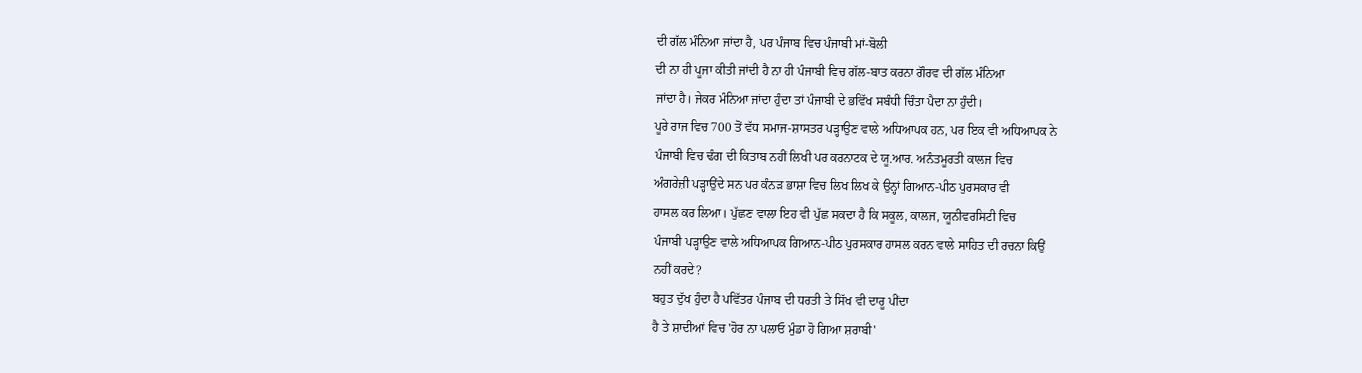ਦੀ ਗੱਲ ਮੰਨਿਆ ਜਾਂਦਾ ਹੈ, ਪਰ ਪੰਜਾਬ ਵਿਚ ਪੰਜਾਬੀ ਮਾਂ-ਬੋਲੀ
ਦੀ ਨਾ ਹੀ ਪੂਜਾ ਕੀਤੀ ਜਾਂਦੀ ਹੈ ਨਾ ਹੀ ਪੰਜਾਬੀ ਵਿਚ ਗੱਲ-ਬਾਤ ਕਰਨਾ ਗੌਰਵ ਦੀ ਗੱਲ ਮੰਨਿਆ
ਜਾਂਦਾ ਹੈ। ਜੇਕਰ ਮੰਨਿਆ ਜਾਂਦਾ ਹੁੰਦਾ ਤਾਂ ਪੰਜਾਬੀ ਦੇ ਭਵਿੱਖ ਸਬੰਧੀ ਚਿੰਤਾ ਪੈਦਾ ਨਾ ਹੁੰਦੀ।
ਪੂਰੇ ਰਾਜ ਵਿਚ 700 ਤੋਂ ਵੱਧ ਸਮਾਜ-ਸ਼ਾਸਤਰ ਪੜ੍ਹਾਉਣ ਵਾਲੇ ਅਧਿਆਪਕ ਹਨ, ਪਰ ਇਕ ਵੀ ਅਧਿਆਪਕ ਨੇ
ਪੰਜਾਬੀ ਵਿਚ ਢੰਗ ਦੀ ਕਿਤਾਬ ਨਹੀਂ ਲਿਖੀ ਪਰ ਕਰਨਾਟਕ ਦੇ ਯੂ.ਆਰ. ਅਨੰਤਮੂਰਤੀ ਕਾਲਜ ਵਿਚ
ਅੰਗਰੇਜ਼ੀ ਪੜ੍ਹਾਉਂਦੇ ਸਨ ਪਰ ਕੰਨੜ ਭਾਸ਼ਾ ਵਿਚ ਲਿਖ ਲਿਖ ਕੇ ਉਨ੍ਹਾਂ ਗਿਆਨ-ਪੀਠ ਪੁਰਸਕਾਰ ਵੀ
ਹਾਸਲ ਕਰ ਲਿਆ। ਪੁੱਛਣ ਵਾਲਾ ਇਹ ਵੀ ਪੁੱਛ ਸਕਦਾ ਹੈ ਕਿ ਸਕੂਲ, ਕਾਲਜ, ਯੂਨੀਵਰਸਿਟੀ ਵਿਚ
ਪੰਜਾਬੀ ਪੜ੍ਹਾਉਣ ਵਾਲੇ ਅਧਿਆਪਕ ਗਿਆਨ-ਪੀਠ ਪੁਰਸਕਾਰ ਹਾਸਲ ਕਰਨ ਵਾਲੇ ਸਾਹਿਤ ਦੀ ਰਚਨਾ ਕਿਉਂ
ਨਹੀਂ ਕਰਦੇ?
ਬਹੁਤ ਦੁੱਖ ਹੁੰਦਾ ਹੈ ਪਵਿੱਤਰ ਪੰਜਾਬ ਦੀ ਧਰਤੀ ਤੇ ਸਿੱਖ ਵੀ ਦਾਰੂ ਪੀਂਦਾ
ਹੈ ਤੇ ਸ਼ਾਦੀਆਂ ਵਿਚ 'ਹੋਰ ਨਾ ਪਲਾਓ ਮੁੰਡਾ ਹੋ ਗਿਆ ਸ਼ਰਾਬੀ'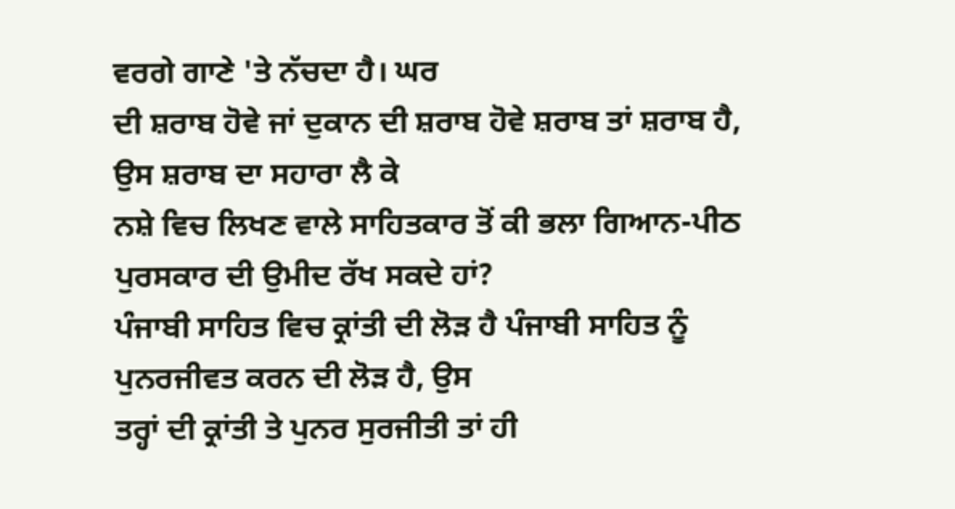ਵਰਗੇ ਗਾਣੇ 'ਤੇ ਨੱਚਦਾ ਹੈ। ਘਰ
ਦੀ ਸ਼ਰਾਬ ਹੋਵੇ ਜਾਂ ਦੁਕਾਨ ਦੀ ਸ਼ਰਾਬ ਹੋਵੇ ਸ਼ਰਾਬ ਤਾਂ ਸ਼ਰਾਬ ਹੈ, ਉਸ ਸ਼ਰਾਬ ਦਾ ਸਹਾਰਾ ਲੈ ਕੇ
ਨਸ਼ੇ ਵਿਚ ਲਿਖਣ ਵਾਲੇ ਸਾਹਿਤਕਾਰ ਤੋਂ ਕੀ ਭਲਾ ਗਿਆਨ-ਪੀਠ ਪੁਰਸਕਾਰ ਦੀ ਉਮੀਦ ਰੱਖ ਸਕਦੇ ਹਾਂ?
ਪੰਜਾਬੀ ਸਾਹਿਤ ਵਿਚ ਕ੍ਰਾਂਤੀ ਦੀ ਲੋੜ ਹੈ ਪੰਜਾਬੀ ਸਾਹਿਤ ਨੂੰ ਪੁਨਰਜੀਵਤ ਕਰਨ ਦੀ ਲੋੜ ਹੈ, ਉਸ
ਤਰ੍ਹਾਂ ਦੀ ਕ੍ਰਾਂਤੀ ਤੇ ਪੁਨਰ ਸੁਰਜੀਤੀ ਤਾਂ ਹੀ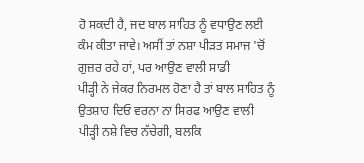ਹੋ ਸਕਦੀ ਹੈ, ਜਦ ਬਾਲ ਸਾਹਿਤ ਨੂੰ ਵਧਾਉਣ ਲਈ
ਕੰਮ ਕੀਤਾ ਜਾਵੇ। ਅਸੀਂ ਤਾਂ ਨਸ਼ਾ ਪੀੜਤ ਸਮਾਜ 'ਚੋਂ ਗੁਜ਼ਰ ਰਹੇ ਹਾਂ, ਪਰ ਆਉਣ ਵਾਲੀ ਸਾਡੀ
ਪੀੜ੍ਹੀ ਨੇ ਜੇਕਰ ਨਿਰਮਲ ਹੋਣਾ ਹੈ ਤਾਂ ਬਾਲ ਸਾਹਿਤ ਨੂੰ ਉਤਸ਼ਾਹ ਦਿਓ ਵਰਨਾ ਨਾ ਸਿਰਫ ਆਉਣ ਵਾਲੀ
ਪੀੜ੍ਹੀ ਨਸ਼ੇ ਵਿਚ ਨੱਚੇਗੀ, ਬਲਕਿ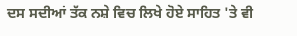ਦਸ ਸਦੀਆਂ ਤੱਕ ਨਸ਼ੇ ਵਿਚ ਲਿਖੇ ਹੋਏ ਸਾਹਿਤ 'ਤੇ ਵੀ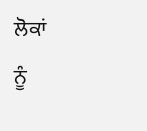ਲੋਕਾਂ
ਨੂੰ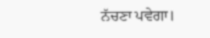ਨੱਚਣਾ ਪਵੇਗਾ।